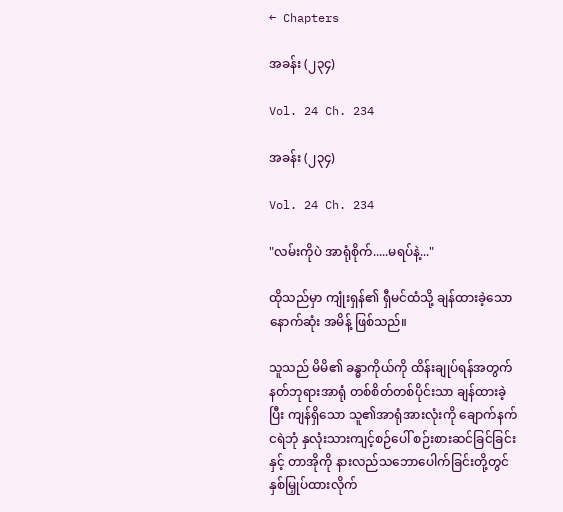← Chapters

အခန်း (၂၃၄)

Vol. 24 Ch. 234

အခန်း (၂၃၄)

Vol. 24 Ch. 234

"လမ်းကိုပဲ အာရုံစိုက်.....မရပ်နဲ့..."

ထိုသည်မှာ ကျုံးရှန်၏ ရှီမင်ထံသို့ ချန်ထားခဲ့သော နောက်ဆုံး အမိန့် ဖြစ်သည်။

သူသည် မိမိ၏ ခန္ဓာကိုယ်ကို ထိန်းချုပ်ရန်အတွက် နတ်ဘုရားအာရုံ တစ်စိတ်တစ်ပိုင်းသာ ချန်ထားခဲ့ပြီး ကျန်ရှိသော သူ၏အာရုံအားလုံးကို ချောက်နက်ငရဲဘုံ နှလုံးသားကျင့်စဉ်ပေါ် စဉ်းစားဆင်ခြင်ခြင်းနှင့် တာအိုကို နားလည်သဘောပေါက်ခြင်းတို့တွင်နှစ်မြှုပ်ထားလိုက်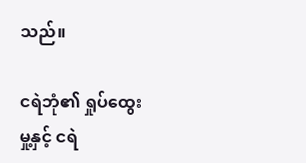သည်။

ငရဲဘုံ၏ ရှုပ်ထွေးမှု့နှင့် ငရဲ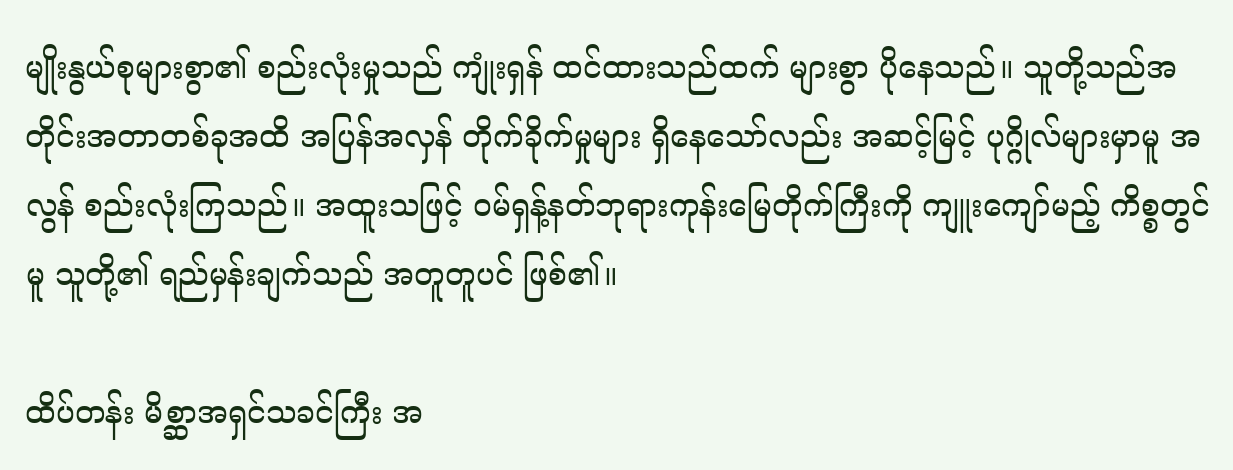မျိုးနွယ်စုများစွာ၏ စည်းလုံးမှုသည် ကျုံးရှန် ထင်ထားသည်ထက် များစွာ ပိုနေသည်။ သူတို့သည်အတိုင်းအတာတစ်ခုအထိ အပြန်အလှန် တိုက်ခိုက်မှုများ ရှိနေသော်လည်း အဆင့်မြင့် ပုဂ္ဂိုလ်များမှာမူ အလွန် စည်းလုံးကြသည်။ အထူးသဖြင့် ဝမ်ရှန့်နတ်ဘုရားကုန်းမြေတိုက်ကြီးကို ကျူးကျော်မည့် ကိစ္စတွင်မူ သူတို့၏ ရည်မှန်းချက်သည် အတူတူပင် ဖြစ်၏။

ထိပ်တန်း မိစ္ဆာအရှင်သခင်ကြီး အ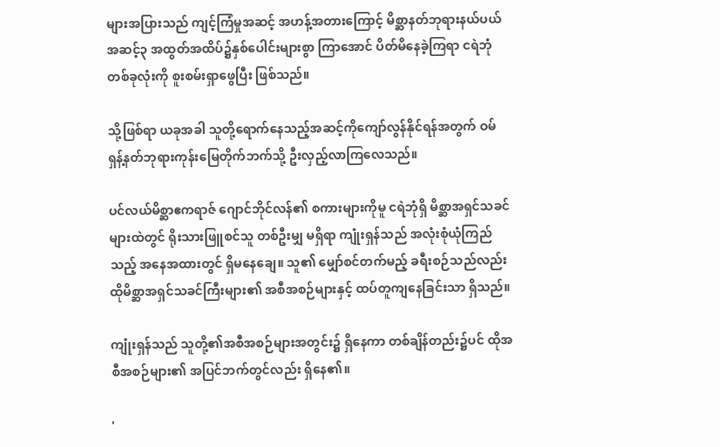များအပြားသည် ကျင့်ကြံမှုအဆင့် အဟန့်အတားကြောင့် မိစ္ဆာနတ်ဘုရားနယ်ပယ် အဆင့်၃ အထွတ်အထိပ်၌နှစ်ပေါင်းများစွာ ကြာအောင် ပိတ်မိနေခဲ့ကြရာ ငရဲဘုံတစ်ခုလုံးကို စူးစမ်းရှာဖွေပြီး ဖြစ်သည်။

သို့ဖြစ်ရာ ယခုအခါ သူတို့ရောက်နေသည့်အဆင့်ကိုကျော်လွန်နိုင်ရန်အတွက် ဝမ်ရှန့်နတ်ဘုရားကုန်းမြေတိုက်ဘက်သို့ ဦးလှည့်လာကြလေသည်။

ပင်လယ်မိစ္ဆာဧကရာဇ် ဂျောင်ဘိုင်လန်၏ စကားများကိုမူ ငရဲဘုံရှိ မိစ္ဆာအရှင်သခင်များထဲတွင် ရိုးသားဖြူစင်သူ တစ်ဦးမျှ မရှိရာ ကျုံးရှန်သည် အလုံးစုံယုံကြည်သည့် အနေအထားတွင် ရှိမနေချေ။ သူ၏ မျှော်စင်တက်မည့် ခရီးစဉ်သည်လည်း ထိုမိစ္ဆာအရှင်သခင်ကြီးများ၏ အစီအစဉ်များနှင့် ထပ်တူကျနေခြင်းသာ ရှိသည်။

ကျုံးရှန်သည် သူတို့၏အစီအစဉ်များအတွင်း၌ ရှိနေကာ တစ်ချိန်တည်း၌ပင် ထိုအစီအစဉ်များ၏ အပြင်ဘက်တွင်လည်း ရှိနေ၏။

'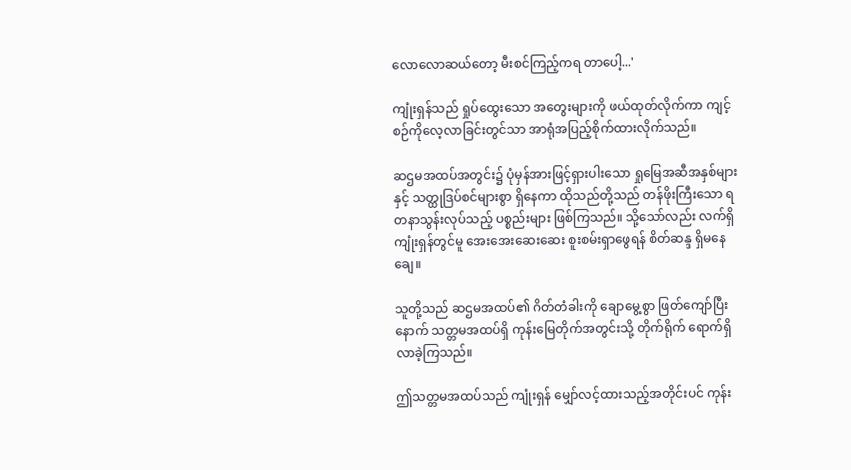လောလောဆယ်တော့ မီးစင်ကြည့်ကရ တာပေါ့...'

ကျုံးရှန်သည် ရှုပ်ထွေးသော အတွေးများကို ဖယ်ထုတ်လိုက်ကာ ကျင့်စဉ်ကိုလေ့လာခြင်းတွင်သာ အာရုံအပြည့်စိုက်ထားလိုက်သည်။

ဆဌမအထပ်အတွင်း၌ ပုံမှန်အားဖြင့်ရှားပါးသော ရှုမြေအဆီအနှစ်များနှင့် သတ္ထုဒြပ်စင်များစွာ ရှိနေကာ ထိုသည်တို့သည် တန်ဖိုးကြီးသော ရတနာသွန်းလုပ်သည့် ပစ္စည်းများ ဖြစ်ကြသည်။ သို့သော်လည်း လက်ရှိ ကျုံးရှန်တွင်မူ အေးအေးဆေးဆေး စူးစမ်းရှာဖွေရန် စိတ်ဆန္ဒ ရှိမနေချေ။

သူတို့သည် ဆဌမအထပ်၏ ဂိတ်တံခါးကို ချောမွေ့စွာ ဖြတ်ကျော်ပြီးနောက် သတ္တမအထပ်ရှိ ကုန်းမြေတိုက်အတွင်းသို့ တိုက်ရိုက် ရောက်ရှိလာခဲ့ကြသည်။

ဤသတ္တမအထပ်သည် ကျုံးရှန် မျှော်လင့်ထားသည့်အတိုင်းပင် ကုန်း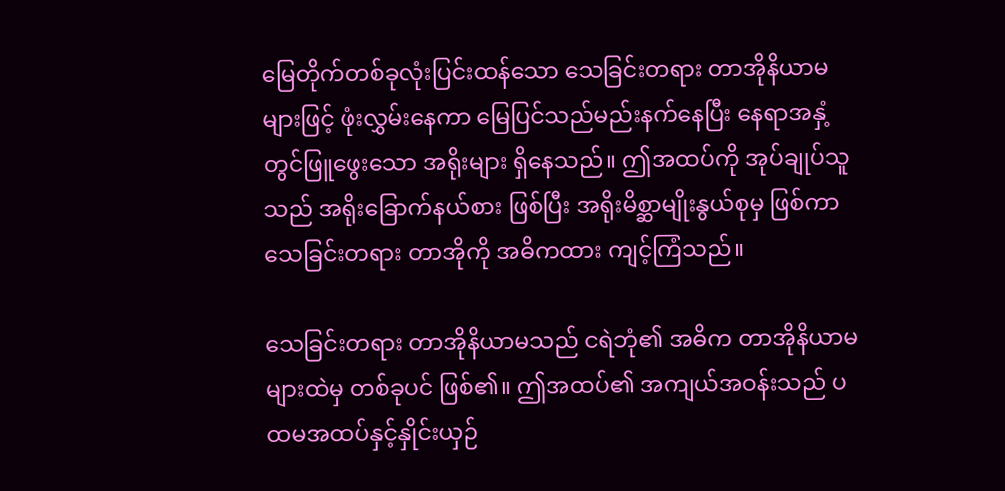မြေတိုက်တစ်ခုလုံးပြင်းထန်သော သေခြင်းတရား တာအိုနိယာမများဖြင့် ဖုံးလွှမ်းနေကာ မြေပြင်သည်မည်းနက်နေပြီး နေရာအနှံ့တွင်ဖြူဖွေးသော အရိုးများ ရှိနေသည်။ ဤအထပ်ကို အုပ်ချုပ်သူသည် အရိုးခြောက်နယ်စား ဖြစ်ပြီး အရိုးမိစ္ဆာမျိုးနွယ်စုမှ ဖြစ်ကာ သေခြင်းတရား တာအိုကို အဓိကထား ကျင့်ကြံသည်။

သေခြင်းတရား တာအိုနိယာမသည် ငရဲဘုံ၏ အဓိက တာအိုနိယာမများထဲမှ တစ်ခုပင် ဖြစ်၏။ ဤအထပ်၏ အကျယ်အဝန်းသည် ပထမအထပ်နှင့်နှိုင်းယှဉ်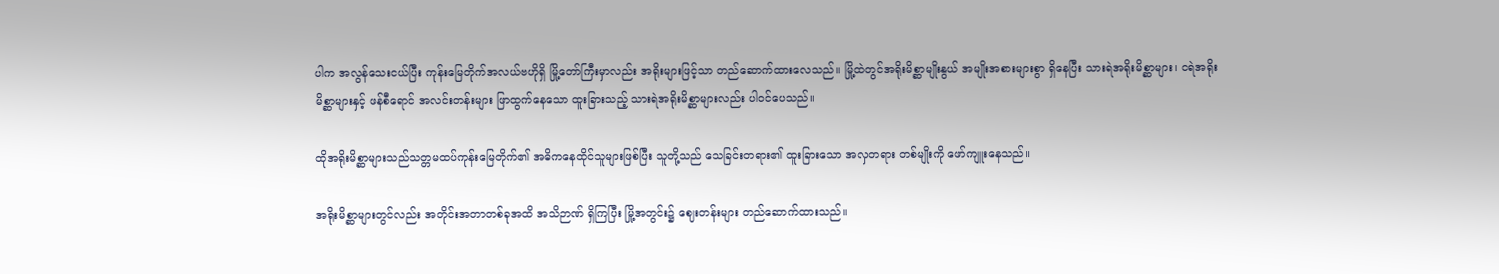ပါက အလွန်သေးငယ်ပြီး ကုန်းမြေတိုက်အလယ်ဗဟိုရှိ မြို့တော်ကြီးမှာလည်း အရိုးများဖြင့်သာ တည်ဆောက်ထားလေသည်။ မြို့ထဲတွင်အရိုးမိစ္ဆာမျိုးနွယ် အမျိုးအစားများစွာ ရှိနေပြီး သားရဲအရိုးမိစ္ဆာများ၊ ငရဲအရိုးမိစ္ဆာများနှင့် ဖန်စီရောင် အလင်းတန်းများ ဖြာထွက်နေသော ထူးခြားသည့် သားရဲအရိုးမိစ္ဆာများလည်း ပါဝင်ပေသည်။

ထိုအရိုးမိစ္ဆာများသည်သတ္တမထပ်ကုန်းမြေတိုက်၏ အဓိကနေထိုင်သူများဖြစ်ပြီး သူတို့သည် သေခြင်းတရား၏ ထူးခြားသော အလှတရား တစ်မျိုးကို ဖော်ကျူးနေသည်။

အရိုးမိစ္ဆာများတွင်လည်း အတိုင်းအတာတစ်ခုအထိ အသိဉာဏ် ရှိကြပြီး မြို့အတွင်း၌ ဈေးတန်းများ တည်ဆောက်ထားသည်။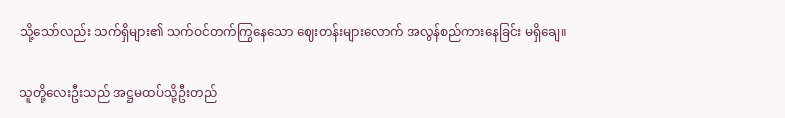သို့သော်လည်း သက်ရှိများ၏ သက်ဝင်တက်ကြွနေသော ဈေးတန်းများလောက် အလွန်စည်ကားနေခြင်း မရှိချေ။

သူတို့လေးဦးသည် အဋ္ဌမထပ်သို့ဦးတည်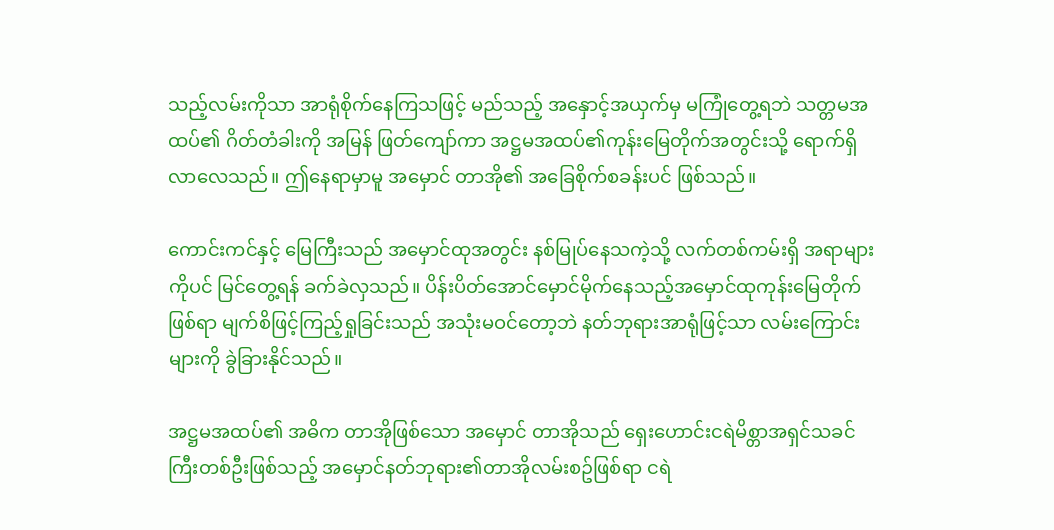သည့်လမ်းကိုသာ အာရုံစိုက်နေကြသဖြင့် မည်သည့် အနှောင့်အယှက်မှ မကြုံတွေ့ရဘဲ သတ္တမအထပ်၏ ဂိတ်တံခါးကို အမြန် ဖြတ်ကျော်ကာ အဋ္ဌမအထပ်၏ကုန်းမြေတိုက်အတွင်းသို့ ရောက်ရှိလာလေသည်။ ဤနေရာမှာမူ အမှောင် တာအို၏ အခြေစိုက်စခန်းပင် ဖြစ်သည်။

ကောင်းကင်နှင့် မြေကြီးသည် အမှောင်ထုအတွင်း နစ်မြုပ်နေသကဲ့သို့ လက်တစ်ကမ်းရှိ အရာများကိုပင် မြင်တွေ့ရန် ခက်ခဲလှသည်။ ပိန်းပိတ်အောင်မှောင်မိုက်နေသည့်အမှောင်ထုကုန်းမြေတိုက်ဖြစ်ရာ မျက်စိဖြင့်ကြည့်ရှုခြင်းသည် အသုံးမဝင်တော့ဘဲ နတ်ဘုရားအာရုံဖြင့်သာ လမ်းကြောင်းများကို ခွဲခြားနိုင်သည်။

အဋ္ဌမအထပ်၏ အဓိက တာအိုဖြစ်သော အမှောင် တာအိုသည် ရှေးဟောင်းငရဲမိစ္တာအရှင်သခင်ကြီးတစ်ဦးဖြစ်သည့် အမှောင်နတ်ဘုရား၏တာအိုလမ်းစဥ်ဖြစ်ရာ ငရဲ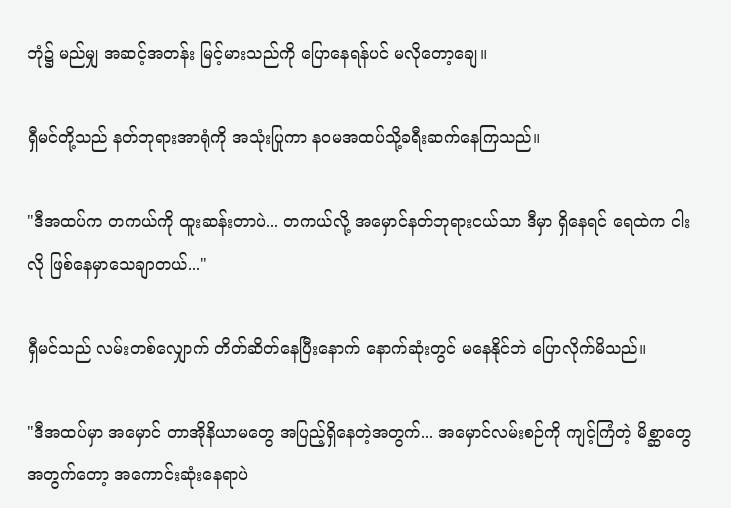ဘုံ၌ မည်မျှ အဆင့်အတန်း မြင့်မားသည်ကို ပြောနေရန်ပင် မလိုတော့ချေ။

ရှီမင်တို့သည် နတ်ဘုရားအာရုံကို အသုံးပြုကာ နဝမအထပ်သို့ခရီးဆက်နေကြသည်။

"ဒီအထပ်က တကယ်ကို ထူးဆန်းတာပဲ... တကယ်လို့ အမှောင်နတ်ဘုရားငယ်သာ ဒီမှာ ရှိနေရင် ရေထဲက ငါးလို ဖြစ်နေမှာသေချာတယ်..."

ရှီမင်သည် လမ်းတစ်လျှောက် တိတ်ဆိတ်နေပြီးနောက် နောက်ဆုံးတွင် မနေနိုင်ဘဲ ပြောလိုက်မိသည်။

"ဒီအထပ်မှာ အမှောင် တာအိုနိယာမတွေ အပြည့်ရှိနေတဲ့အတွက်... အမှောင်လမ်းစဉ်ကို ကျင့်ကြံတဲ့ မိစ္ဆာတွေအတွက်တော့ အကောင်းဆုံးနေရာပဲ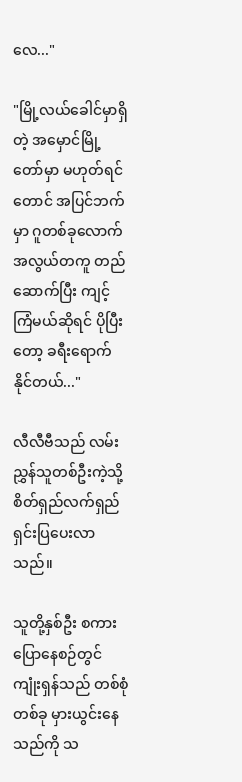လေ..."

"မြို့လယ်ခေါင်မှာရှိတဲ့ အမှောင်မြို့တော်မှာ မဟုတ်ရင်တောင် အပြင်ဘက်မှာ ဂူတစ်ခုလောက် အလွယ်တကူ တည်ဆောက်ပြီး ကျင့်ကြံမယ်ဆိုရင် ပိုပြီးတော့ ခရီးရောက်နိုင်တယ်..."

လီလီဗီသည် လမ်းညွှန်သူတစ်ဦးကဲ့သို့ စိတ်ရှည်လက်ရှည် ရှင်းပြပေးလာသည်။

သူတို့နှစ်ဦး စကားပြောနေစဉ်တွင် ကျုံးရှန်သည် တစ်စုံတစ်ခု မှားယွင်းနေသည်ကို သ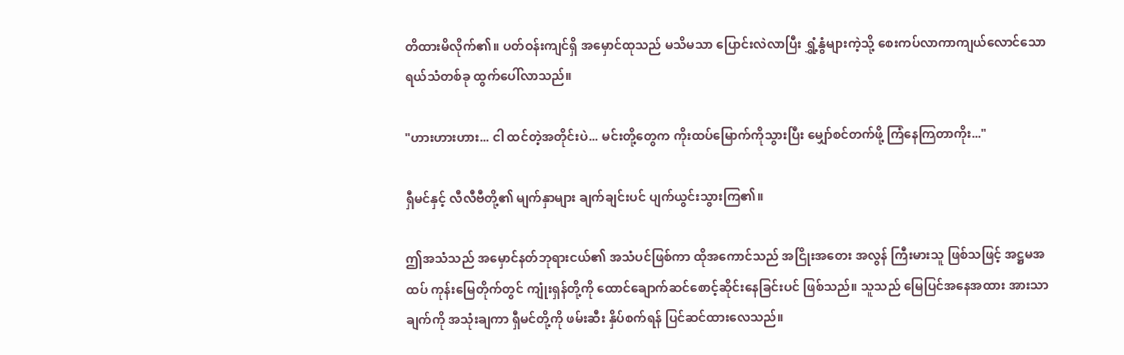တိထားမိလိုက်၏။ ပတ်ဝန်းကျင်ရှိ အမှောင်ထုသည် မသိမသာ ပြောင်းလဲလာပြီး ရွှံ့နွံများကဲ့သို့ စေးကပ်လာကာကျယ်လောင်သော ရယ်သံတစ်ခု ထွက်ပေါ်လာသည်။

"ဟားဟားဟား... ငါ ထင်တဲ့အတိုင်းပဲ... မင်းတို့တွေက ကိုးထပ်မြောက်ကိုသွားပြီး မျှော်စင်တက်ဖို့ ကြံနေကြတာကိုး..."

ရှီမင်နှင့် လီလီဗီတို့၏ မျက်နှာများ ချက်ချင်းပင် ပျက်ယွင်းသွားကြ၏။

ဤအသံသည် အမှောင်နတ်ဘုရားငယ်၏ အသံပင်ဖြစ်ကာ ထိုအကောင်သည် အငြိုးအတေး အလွန် ကြီးမားသူ ဖြစ်သဖြင့် အဋ္ဌမအထပ် ကုန်းမြေတိုက်တွင် ကျုံးရှန်တို့ကို ထောင်ချောက်ဆင်စောင့်ဆိုင်းနေခြင်းပင် ဖြစ်သည်။ သူသည် မြေပြင်အနေအထား အားသာချက်ကို အသုံးချကာ ရှီမင်တို့ကို ဖမ်းဆီး နှိပ်စက်ရန် ပြင်ဆင်ထားလေသည်။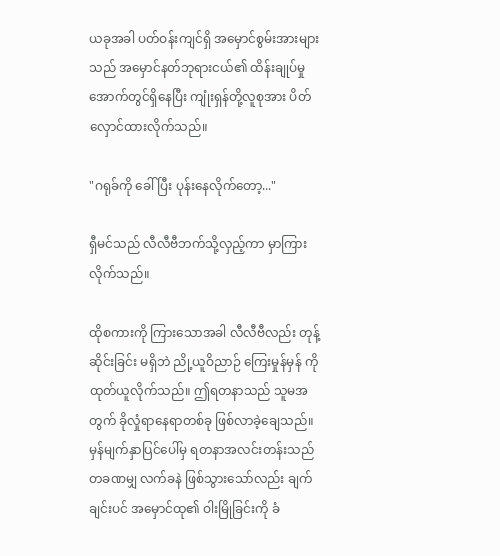ယခုအခါ ပတ်ဝန်းကျင်ရှိ အမှောင်စွမ်းအားများသည် အမှောင်နတ်ဘုရားငယ်၏ ထိန်းချုပ်မှုအောက်တွင်ရှိနေပြီး ကျုံးရှန်တို့လူစုအား ပိတ်လှောင်ထားလိုက်သည်။

"ဂရုခ်ကို ခေါ်ပြီး ပုန်းနေလိုက်တော့..."

ရှီမင်သည် လီလီဗီဘက်သို့လှည့်ကာ မှာကြားလိုက်သည်။

ထိုစကားကို ကြားသောအခါ လီလီဗီလည်း တုန့်ဆိုင်းခြင်း မရှိဘဲ ညို့ယူဝိညာဉ် ကြေးမှုန်မှန် ကို ထုတ်ယူလိုက်သည်။ ဤရတနာသည် သူမအတွက် ခိုလှုံရာနေရာတစ်ခု ဖြစ်လာခဲ့ချေသည်။ မှန်မျက်နှာပြင်ပေါ်မှ ရတနာအလင်းတန်းသည် တခဏမျှ လက်ခနဲ ဖြစ်သွားသော်လည်း ချက်ချင်းပင် အမှောင်ထု၏ ဝါးမြိုခြင်းကို ခံ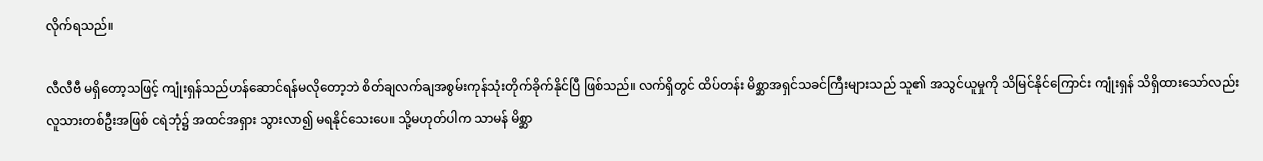လိုက်ရသည်။

လီလီဗီ မရှိတော့သဖြင့် ကျုံးရှန်သည်ဟန်ဆောင်ရန်မလိုတော့ဘဲ စိတ်ချလက်ချအစွမ်းကုန်သုံးတိုက်ခိုက်နိုင်ပြီ ဖြစ်သည်။ လက်ရှိတွင် ထိပ်တန်း မိစ္ဆာအရှင်သခင်ကြီးများသည် သူ၏ အသွင်ယူမှုကို သိမြင်နိုင်ကြောင်း ကျုံးရှန် သိရှိထားသော်လည်း လူသားတစ်ဦးအဖြစ် ငရဲဘုံ၌ အထင်အရှား သွားလာ၍ မရနိုင်သေးပေ။ သို့မဟုတ်ပါက သာမန် မိစ္ဆာ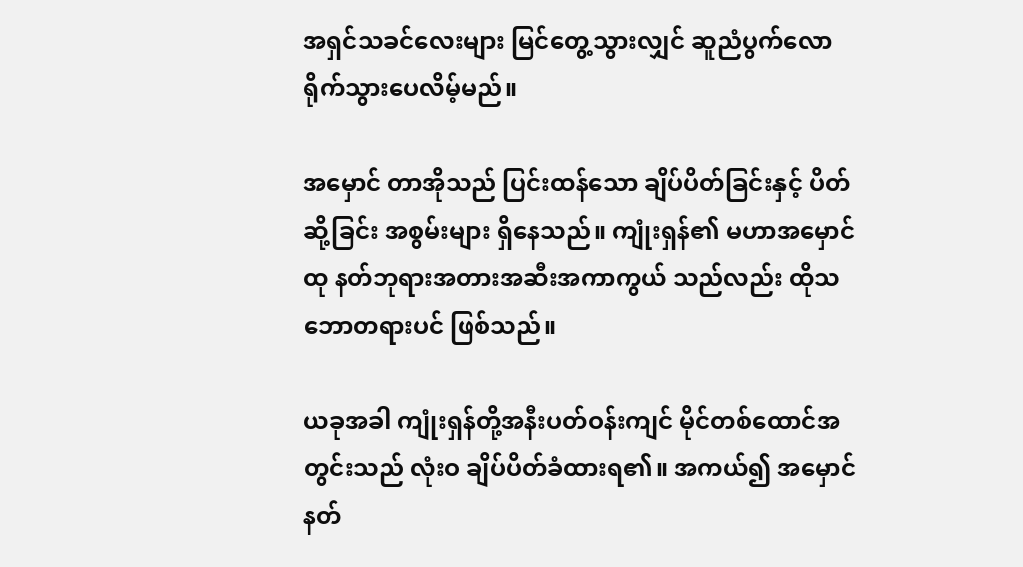အရှင်သခင်လေးများ မြင်တွေ့သွားလျှင် ဆူညံပွက်လောရိုက်သွားပေလိမ့်မည်။

အမှောင် တာအိုသည် ပြင်းထန်သော ချိပ်ပိတ်ခြင်းနှင့် ပိတ်ဆို့ခြင်း အစွမ်းများ ရှိနေသည်။ ကျုံးရှန်၏ မဟာအမှောင်ထု နတ်ဘုရားအတားအဆီးအကာကွယ် သည်လည်း ထိုသဘောတရားပင် ဖြစ်သည်။

ယခုအခါ ကျုံးရှန်တို့အနီးပတ်ဝန်းကျင် မိုင်တစ်ထောင်အတွင်းသည် လုံးဝ ချိပ်ပိတ်ခံထားရ၏။ အကယ်၍ အမှောင်နတ်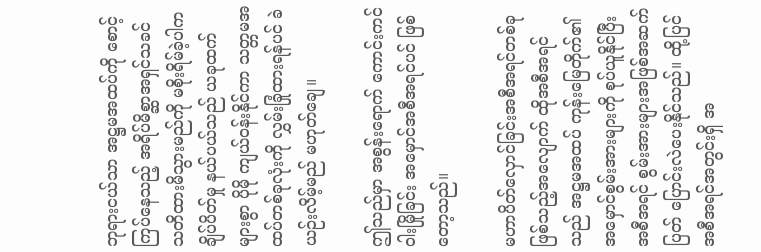ဘုရားငယ်သာ အဋ္ဌမအထပ်ကို စောင့်ကြပ်နေသည့် အရိပ်မိစ္ဆာအရှင်သခင် သတိထားမိသွားမည်ကို မစိုးရိမ်ခဲ့ပါက ချိပ်ပိတ်မှု နယ်ပယ်သည် ယခုထက် များစွာ ပိုမို ကျယ်ဝန်းနိုင်ကာ သတ္တမအထပ်တစ်ခုလုံးကို လွှမ်းခြုံထားရန်ပင် ခဲယဉ်းလိမ့်မည် မဟုတ်ချေ။

ဤသည်မှာ အစွန်းရောက် ကောင်းကင်ဝါးမြိုခြင်း အမှောင်အစီအရင်ပင် ဖြစ်တော့သည်။

မဟာပိတ်‌လှောင်ခြင်းအစီအရင်တစ်ခုဖြစ်သည့်အလျောက် ထိုအစီအရင်သည် အဋ္ဌမအထပ် ကုန်းမြေတိုက်၏ အမှောင်စွမ်းအားများကို စုပ်ယူနိုင်ပြီး အစီအရင် စွမ်းအားများအဖြစ်အဆက်ပြတ် ပြောင်းလဲပေးနိုင်သည်။ ထို့ပြင်အစီအရင်အတွင်းရှိ အ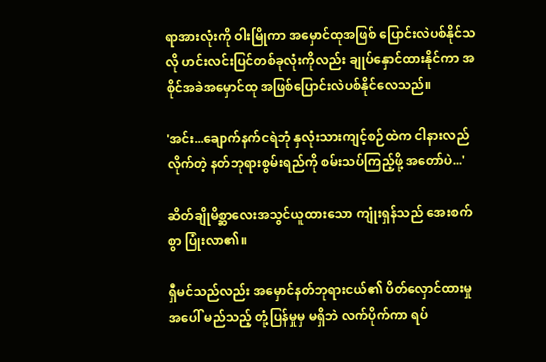ရာအားလုံးကို ဝါးမြိုကာ အမှောင်ထုအဖြစ် ပြောင်းလဲပစ်နိုင်သလို ဟင်းလင်းပြင်တစ်ခုလုံးကိုလည်း ချုပ်နှောင်ထားနိုင်ကာ အစိုင်အခဲအမှောင်ထု အဖြစ်ပြောင်းလဲပစ်နိုင်လေသည်။

'အင်း...ချောက်နက်ငရဲဘုံ နှလုံးသားကျင့်စဉ်ထဲက ငါနားလည်လိုက်တဲ့ နတ်ဘုရားစွမ်းရည်ကို စမ်းသပ်ကြည့်ဖို့ အတော်ပဲ...'

ဆိတ်ချိုမိစ္ဆာလေးအသွင်ယူထားသော ကျုံးရှန်သည် အေးစက်စွာ ပြုံးလာ၏။

ရှီမင်သည်လည်း အမှောင်နတ်ဘုရားငယ်၏ ပိတ်လှောင်ထားမှုအ‌ပေါ် မည်သည့် တုံ့ပြန်မှုမှ မရှိဘဲ လက်ပိုက်ကာ ရပ်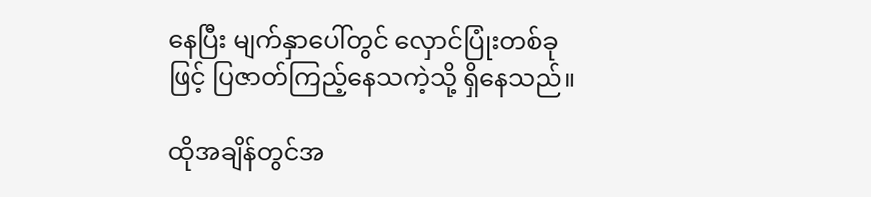နေပြီး မျက်နှာပေါ်တွင် လှောင်ပြုံးတစ်ခုဖြင့် ပြဇာတ်ကြည့်နေသကဲ့သို့ ရှိနေသည်။

ထိုအချိန်တွင်အ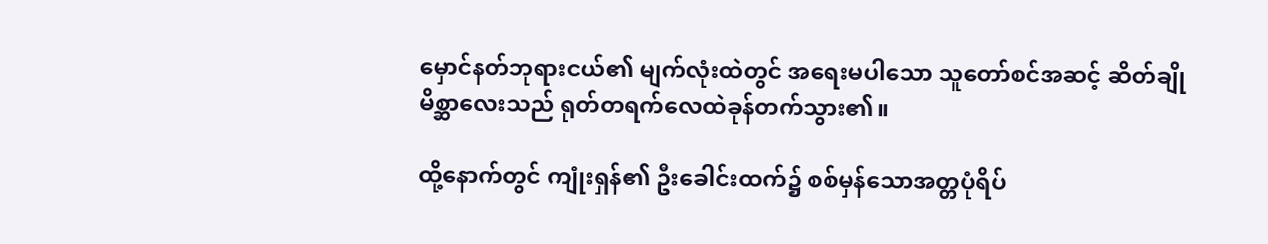မှောင်နတ်ဘုရားငယ်၏ မျက်လုံးထဲတွင် အရေးမပါသော သူတော်စင်အဆင့် ဆိတ်ချိုမိစ္ဆာလေးသည် ရုတ်တရက်လေထဲခုန်တက်သွား၏။

ထို့နောက်တွင် ကျုံးရှန်၏ ဦးခေါင်းထက်၌ စစ်မှန်သောအတ္တပုံရိပ်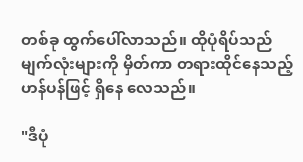တစ်ခု ထွက်ပေါ်လာသည်။ ထိုပုံရိပ်သည် မျက်လုံးများကို မှိတ်ကာ တရားထိုင်နေသည့် ဟန်ပန်ဖြင့် ရှိနေ လေသည်။

"ဒီပုံ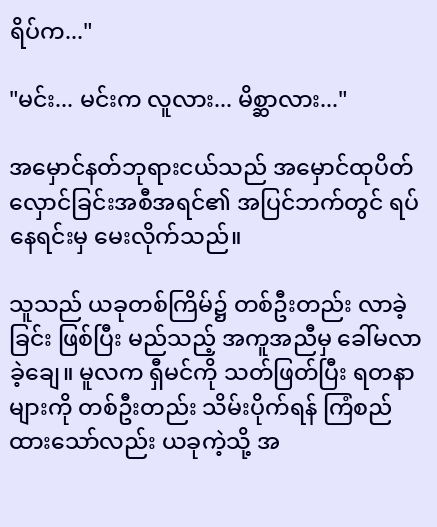ရိပ်က..."

"မင်း... မင်းက လူလား... မိစ္ဆာလား..."

အမှောင်နတ်ဘုရားငယ်သည် အမှောင်ထုပိတ်လှောင်ခြင်းအစီအရင်၏ အပြင်ဘက်တွင် ရပ်နေရင်းမှ မေးလိုက်သည်။

သူသည် ယခုတစ်ကြိမ်၌ တစ်ဦးတည်း လာခဲ့ခြင်း ဖြစ်ပြီး မည်သည့် အကူအညီမှ ခေါ်မလာခဲ့ချေ။ မူလက ရှီမင်ကို သတ်ဖြတ်ပြီး ရတနာများကို တစ်ဦးတည်း သိမ်းပိုက်ရန် ကြံစည်ထားသော်လည်း ယခုကဲ့သို့ အ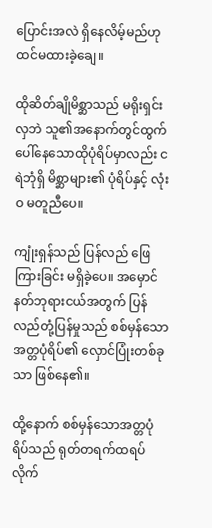ပြောင်းအလဲ ရှိနေလိမ့်မည်ဟု ထင်မထားခဲ့ချေ။

ထိုဆိတ်ချိုမိစ္ဆာသည် မရိုးရှင်းလှဘဲ သူ၏အနောက်တွင်ထွက်ပေါ်နေသောထိုပုံရိပ်မှာလည်း ငရဲဘုံရှိ မိစ္ဆာများ၏ ပုံရိပ်နှင့် လုံးဝ မတူညီပေ။

ကျုံးရှန်သည် ပြန်လည် ဖြေကြားခြင်း မရှိခဲ့ပေ။ အမှောင်နတ်ဘုရားငယ်အတွက် ပြန်လည်တုံ့ပြန်မှုသည် စစ်မှန်သောအတ္တပုံရိပ်၏ လှောင်ပြုံးတစ်ခုသာ ဖြစ်နေ၏။

ထို့‌နောက် စစ်မှန်သောအတ္တပုံရိပ်သည် ရုတ်တရက်ထရပ်လိုက်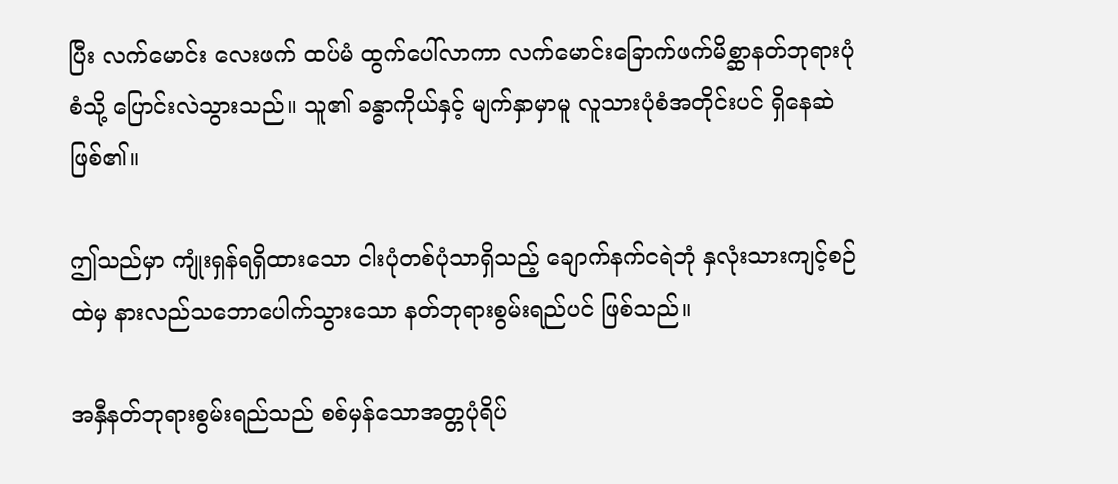ပြီး လက်မောင်း လေးဖက် ထပ်မံ ထွက်ပေါ်လာကာ လက်မောင်းခြောက်ဖက်မိစ္ဆာနတ်ဘုရားပုံစံသို့ ပြောင်းလဲသွားသည်။ သူ၏ ခန္ဓာကိုယ်နှင့် မျက်နှာမှာမူ လူသားပုံစံအတိုင်းပင် ရှိနေဆဲ ဖြစ်၏။

ဤသည်မှာ ကျုံးရှန်ရရှိထားသော ငါးပုံတစ်ပုံသာရှိသည့် ချောက်နက်ငရဲဘုံ နှလုံးသားကျင့်စဉ်ထဲမှ နားလည်သဘောပေါက်သွားသော နတ်ဘုရားစွမ်းရည်ပင် ဖြစ်သည်။

အနှီနတ်ဘုရားစွမ်းရည်သည် စစ်မှန်သောအတ္တပုံရိပ်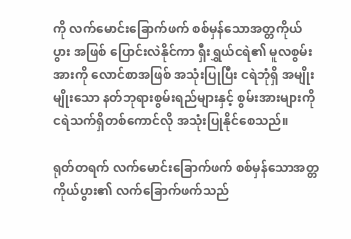ကို လက်မောင်းခြောက်ဖက် စစ်မှန်သောအတ္တကိုယ်ပွား အဖြစ် ပြောင်းလဲနိုင်ကာ ရှီးရွှယ်ငရဲ၏ မူလစွမ်းအားကို လောင်စာအဖြစ် အသုံးပြုပြီး ငရဲဘုံရှိ အမျိုးမျိုးသော နတ်ဘုရားစွမ်းရည်များနှင့် စွမ်းအားများကို ငရဲသက်ရှိတစ်ကောင်လို အသုံးပြုနိုင်စေသည်။

ရုတ်တရက် လက်မောင်းခြောက်ဖက် စစ်မှန်သောအတ္တကိုယ်ပွား၏ လက်ခြောက်ဖက်သည်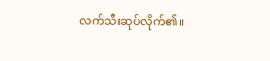လက်သီးဆုပ်လိုက်၏။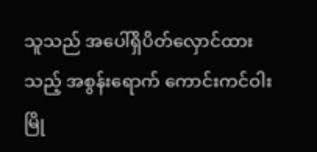သူသည် အပေါ်ရှိပိတ်လှောင်ထားသည့် အစွန်းရောက် ကောင်းကင်ဝါးမြို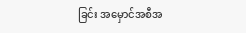ခြင်း အမှောင်အစီအ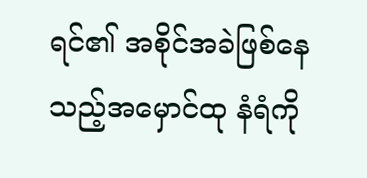ရင်၏ အစိုင်အခဲဖြစ်နေသည့်အမှောင်ထု နံရံကို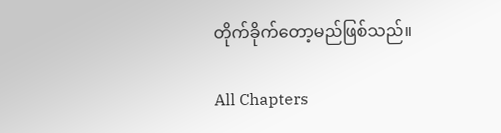တိုက်ခိုက်တော့မည်ဖြစ်သည်။

All Chapters